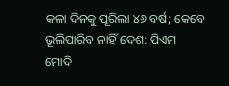କଳା ଦିନକୁ ପୂରିଲା ୪୬ ବର୍ଷ; କେବେ ଭୂଲିପାରିବ ନାହିଁ ଦେଶ: ପିଏମ ମୋଦି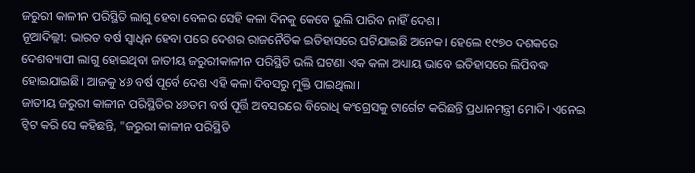ଜରୁରୀ କାଳୀନ ପରିସ୍ଥିତି ଲାଗୁ ହେବା ବେଳର ସେହି କଳା ଦିନକୁ କେବେ ଭୁଲି ପାରିବ ନାହିଁ ଦେଶ।
ନୂଆଦିଲ୍ଲୀ: ଭାରତ ବର୍ଷ ସ୍ୱାଧିନ ହେବା ପରେ ଦେଶର ରାଜନୈତିକ ଇତିହାସରେ ଘଟିଯାଇଛି ଅନେକ। ହେଲେ ୧୯୭୦ ଦଶକରେ ଦେଶବ୍ୟାପୀ ଲାଗୁ ହୋଇଥିବା ଜାତୀୟ ଜରୁରୀକାଳୀନ ପରିସ୍ଥିତି ଭଲି ଘଟଣା ଏକ କଳା ଅଧ୍ୟାୟ ଭାବେ ଇତିହାସରେ ଲିପିବଦ୍ଧ ହୋଇଯାଇଛି। ଆଜକୁ ୪୬ ବର୍ଷ ପୂର୍ବେ ଦେଶ ଏହି କଳା ଦିବସରୁ ମୁକ୍ତି ପାଇଥିଲା।
ଜାତୀୟ ଜରୁରୀ କାଳୀନ ପରିସ୍ଥିତିର ୪୬ତମ ବର୍ଷ ପୂର୍ତ୍ତି ଅବସରରେ ବିରୋଧି କଂଗ୍ରେସକୁ ଟାର୍ଗେଟ କରିଛନ୍ତି ପ୍ରଧାନମନ୍ତ୍ରୀ ମୋଦି। ଏନେଇ ଟ୍ୱିଟ କରି ସେ କହିଛନ୍ତି, "ଜରୁରୀ କାଳୀନ ପରିସ୍ଥିତି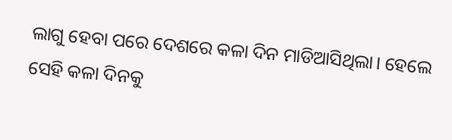ଲାଗୁ ହେବା ପରେ ଦେଶରେ କଳା ଦିନ ମାଡିଆସିଥିଲା। ହେଲେ ସେହି କଳା ଦିନକୁ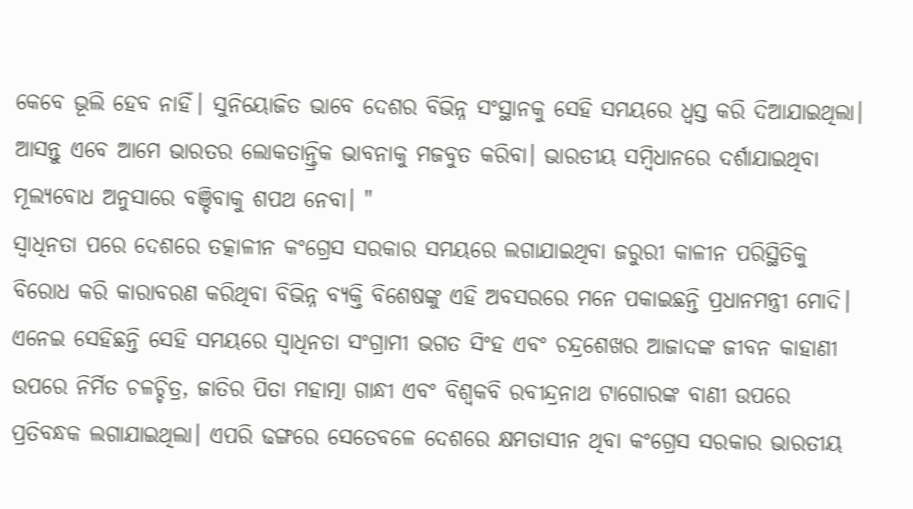କେବେ ଭୂଲି ହେବ ନାହିଁ। ସୁନିୟୋଜିତ ଭାବେ ଦେଶର ବିଭିନ୍ନ ସଂସ୍ଥାନକୁ ସେହି ସମୟରେ ଧ୍ୱସ୍ତ କରି ଦିଆଯାଇଥିଲା। ଆସନ୍ତୁ ଏବେ ଆମେ ଭାରତର ଲୋକତାନ୍ତ୍ରିକ ଭାବନାକୁ ମଜବୁତ କରିବା। ଭାରତୀୟ ସମ୍ବିଧାନରେ ଦର୍ଶାଯାଇଥିବା ମୂଲ୍ୟବୋଧ ଅନୁସାରେ ବଞ୍ଚିବାକୁ ଶପଥ ନେବା। "
ସ୍ୱାଧିନତା ପରେ ଦେଶରେ ତତ୍କାଳୀନ କଂଗ୍ରେସ ସରକାର ସମୟରେ ଲଗାଯାଇଥିବା ଜରୁରୀ କାଳୀନ ପରିସ୍ଥିତିକୁ ବିରୋଧ କରି କାରାବରଣ କରିଥିବା ବିଭିନ୍ନ ବ୍ୟକ୍ତି ବିଶେଷଙ୍କୁ ଏହି ଅବସରରେ ମନେ ପକାଇଛନ୍ତି ପ୍ରଧାନମନ୍ତ୍ରୀ ମୋଦି। ଏନେଇ ସେହିଛନ୍ତି ସେହି ସମୟରେ ସ୍ୱାଧିନତା ସଂଗ୍ରାମୀ ଭଗତ ସିଂହ ଏବଂ ଚନ୍ଦ୍ରଶେଖର ଆଜାଦଙ୍କ ଜୀବନ କାହାଣୀ ଉପରେ ନିର୍ମିତ ଚଳଚ୍ଚିତ୍ର, ଜାତିର ପିତା ମହାତ୍ମା ଗାନ୍ଧୀ ଏବଂ ବିଶ୍ୱକବି ରବୀନ୍ଦ୍ରନାଥ ଟାଗୋରଙ୍କ ବାଣୀ ଉପରେ ପ୍ରତିବନ୍ଧକ ଲଗାଯାଇଥିଲା। ଏପରି ଢଙ୍ଗରେ ସେତେବଳେ ଦେଶରେ କ୍ଷମତାସୀନ ଥିବା କଂଗ୍ରେସ ସରକାର ଭାରତୀୟ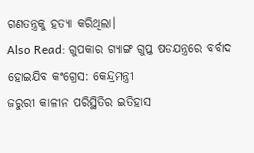ଗଣତନ୍ତ୍ରକୁ ହତ୍ୟା କରିଥିଲା।
Also Read: ଗୁପକାର ଗ୍ୟାଙ୍ଗ ଗୁପ୍ତ ଷଡଯନ୍ତ୍ରରେ ବର୍ବାଦ ହୋଇଯିବ କଂଗ୍ରେସ: କେନ୍ଦ୍ରମନ୍ତ୍ରୀ
ଜରୁରୀ କାଳୀନ ପରିସ୍ଥିତିର ଇତିହାସ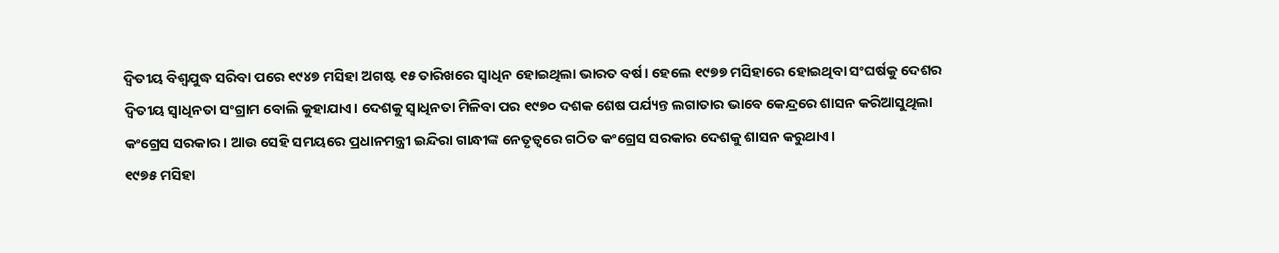ଦ୍ୱିତୀୟ ବିଶ୍ୱଯୁଦ୍ଧ ସରିବା ପରେ ୧୯୪୭ ମସିହା ଅଗଷ୍ଟ ୧୫ ତାରିଖରେ ସ୍ୱାଧିନ ହୋଇଥିଲା ଭାରତ ବର୍ଷ। ହେଲେ ୧୯୭୭ ମସିହାରେ ହୋଇଥିବା ସଂଘର୍ଷକୁ ଦେଶର ଦ୍ୱିତୀୟ ସ୍ୱାଧିନତା ସଂଗ୍ରାମ ବୋଲି କୁହାଯାଏ। ଦେଶକୁ ସ୍ୱାଧିନତା ମିଳିବା ପର ୧୯୭୦ ଦଶକ ଶେଷ ପର୍ଯ୍ୟନ୍ତ ଲଗାତାର ଭାବେ କେନ୍ଦ୍ରରେ ଶାସନ କରିଆସୁଥିଲା କଂଗ୍ରେସ ସରକାର। ଆଉ ସେହି ସମୟରେ ପ୍ରଧାନମନ୍ତ୍ରୀ ଇନ୍ଦିରା ଗାନ୍ଧୀଙ୍କ ନେତୃତ୍ୱରେ ଗଠିତ କଂଗ୍ରେସ ସରକାର ଦେଶକୁ ଶାସନ କରୁଥାଏ।
୧୯୭୫ ମସିହା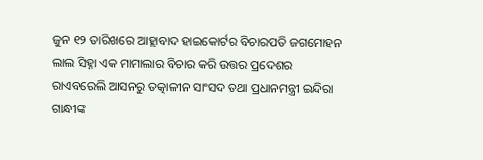ଜୁନ ୧୨ ତାରିଖରେ ଆହ୍ଲାବାଦ ହାଇକୋର୍ଟର ବିଚାରପତି ଜଗମୋହନ ଲାଲ ସିହ୍ନା ଏକ ମାମାଲାର ବିଚାର କରି ଉତ୍ତର ପ୍ରଦେଶର ରାଏବରେଲି ଆସନରୁ ତତ୍କାଳୀନ ସାଂସଦ ତଥା ପ୍ରଧାନମନ୍ତ୍ରୀ ଇନ୍ଦିରା ଗାନ୍ଧୀଙ୍କ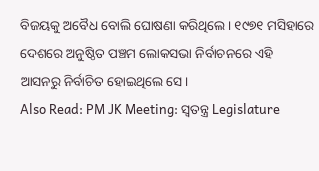ବିଜୟକୁ ଅବୈଧ ବୋଲି ଘୋଷଣା କରିଥିଲେ। ୧୯୭୧ ମସିହାରେ ଦେଶରେ ଅନୁଷ୍ଠିତ ପଞ୍ଚମ ଲୋକସଭା ନିର୍ବାଚନରେ ଏହି ଆସନରୁ ନିର୍ବାଚିତ ହୋଇଥିଲେ ସେ।
Also Read: PM JK Meeting: ସ୍ୱତନ୍ତ୍ର Legislature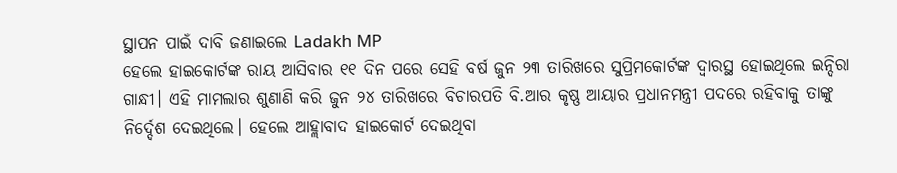ସ୍ଥାପନ ପାଇଁ ଦାବି ଜଣାଇଲେ Ladakh MP
ହେଲେ ହାଇକୋର୍ଟଙ୍କ ରାୟ ଆସିବାର ୧୧ ଦିନ ପରେ ସେହି ବର୍ଷ ଜୁନ ୨୩ ତାରିଖରେ ସୁପ୍ରିମକୋର୍ଟଙ୍କ ଦ୍ୱାରସ୍ଥ ହୋଇଥିଲେ ଇନ୍ଦିରା ଗାନ୍ଧୀ। ଏହି ମାମଲାର ଶୁଣାଣି କରି ଜୁନ ୨୪ ତାରିଖରେ ବିଚାରପତି ବି.ଆର କୃଷ୍ଣ ଆୟାର ପ୍ରଧାନମନ୍ତ୍ରୀ ପଦରେ ରହିବାକୁ ତାଙ୍କୁ ନିର୍ଦ୍ଦେଶ ଦେଇଥିଲେ। ହେଲେ ଆହ୍ଲାବାଦ ହାଇକୋର୍ଟ ଦେଇଥିବା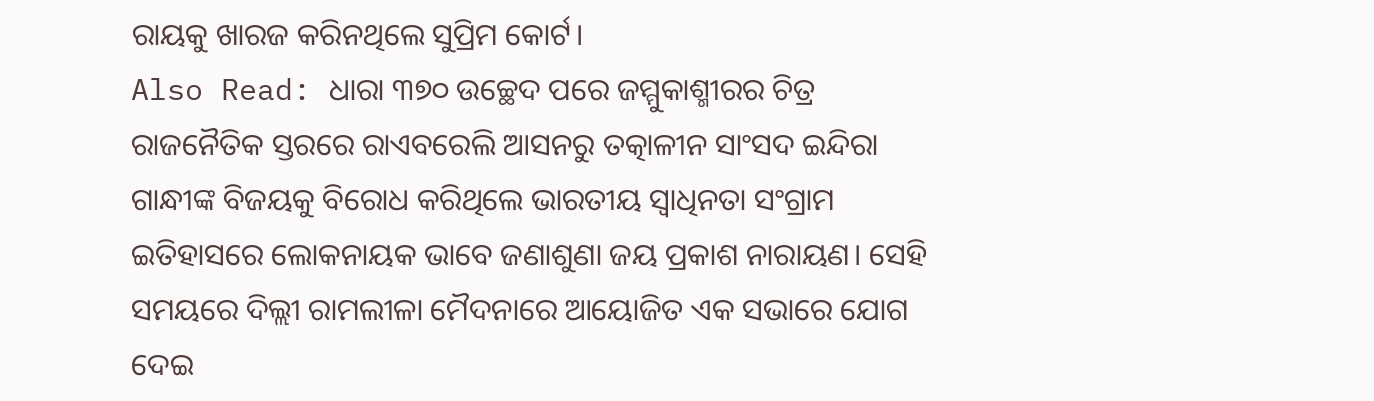ରାୟକୁ ଖାରଜ କରିନଥିଲେ ସୁପ୍ରିମ କୋର୍ଟ।
Also Read: ଧାରା ୩୭୦ ଉଚ୍ଛେଦ ପରେ ଜମ୍ମୁକାଶ୍ମୀରର ଚିତ୍ର
ରାଜନୈତିକ ସ୍ତରରେ ରାଏବରେଲି ଆସନରୁ ତତ୍କାଳୀନ ସାଂସଦ ଇନ୍ଦିରା ଗାନ୍ଧୀଙ୍କ ବିଜୟକୁ ବିରୋଧ କରିଥିଲେ ଭାରତୀୟ ସ୍ୱାଧିନତା ସଂଗ୍ରାମ ଇତିହାସରେ ଲୋକନାୟକ ଭାବେ ଜଣାଶୁଣା ଜୟ ପ୍ରକାଶ ନାରାୟଣ। ସେହି ସମୟରେ ଦିଲ୍ଲୀ ରାମଲୀଳା ମୈଦନାରେ ଆୟୋଜିତ ଏକ ସଭାରେ ଯୋଗ ଦେଇ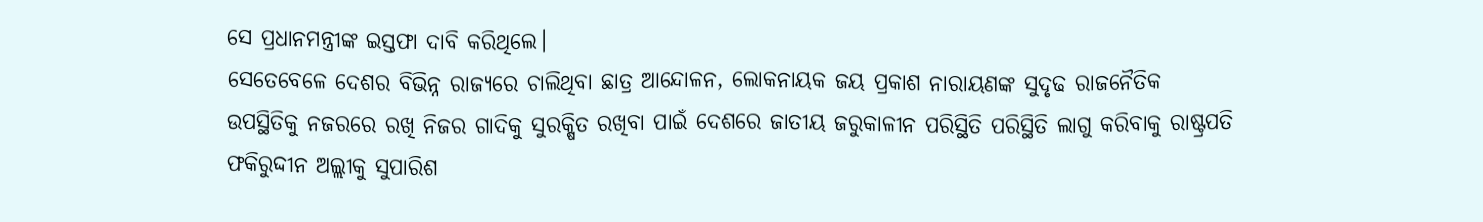ସେ ପ୍ରଧାନମନ୍ତ୍ରୀଙ୍କ ଇସ୍ତଫା ଦାବି କରିଥିଲେ।
ସେତେବେଳେ ଦେଶର ବିଭିନ୍ନ ରାଜ୍ୟରେ ଚାଲିଥିବା ଛାତ୍ର ଆନ୍ଦୋଳନ, ଲୋକନାୟକ ଜୟ ପ୍ରକାଶ ନାରାୟଣଙ୍କ ସୁଦୃଢ ରାଜନୈତିକ ଉପସ୍ଥିତିକୁ ନଜରରେ ରଖି ନିଜର ଗାଦିକୁ ସୁରକ୍ଷିତ ରଖିବା ପାଇଁ ଦେଶରେ ଜାତୀୟ ଜରୁକାଳୀନ ପରିସ୍ଥିତି ପରିସ୍ଥିତି ଲାଗୁ କରିବାକୁ ରାଷ୍ଟ୍ରପତି ଫକିରୁଦ୍ଦୀନ ଅଲ୍ଲୀକୁ ସୁପାରିଶ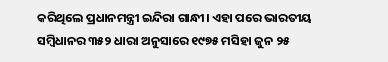କରିଥିଲେ ପ୍ରଧାନମନ୍ତ୍ରୀ ଇନ୍ଦିରା ଗାନ୍ଧୀ। ଏହା ପରେ ଭାରତୀୟ ସମ୍ବିଧାନର ୩୫୨ ଧାରା ଅନୁସାରେ ୧୯୭୫ ମସିହା ଜୁନ ୨୫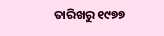ତାରିଖରୁ ୧୯୭୭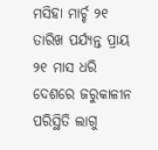ମସିହା ମାର୍ଚ୍ଚ ୨୧ ତାରିଖ ପର୍ଯ୍ୟନ୍ତ ପ୍ରାୟ ୨୧ ମାସ ଧରି ଦେଶରେ ଜରୁକାଳୀନ ପରିସ୍ଥିତି ଲାଗୁ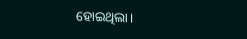ହୋଇଥିଲା।